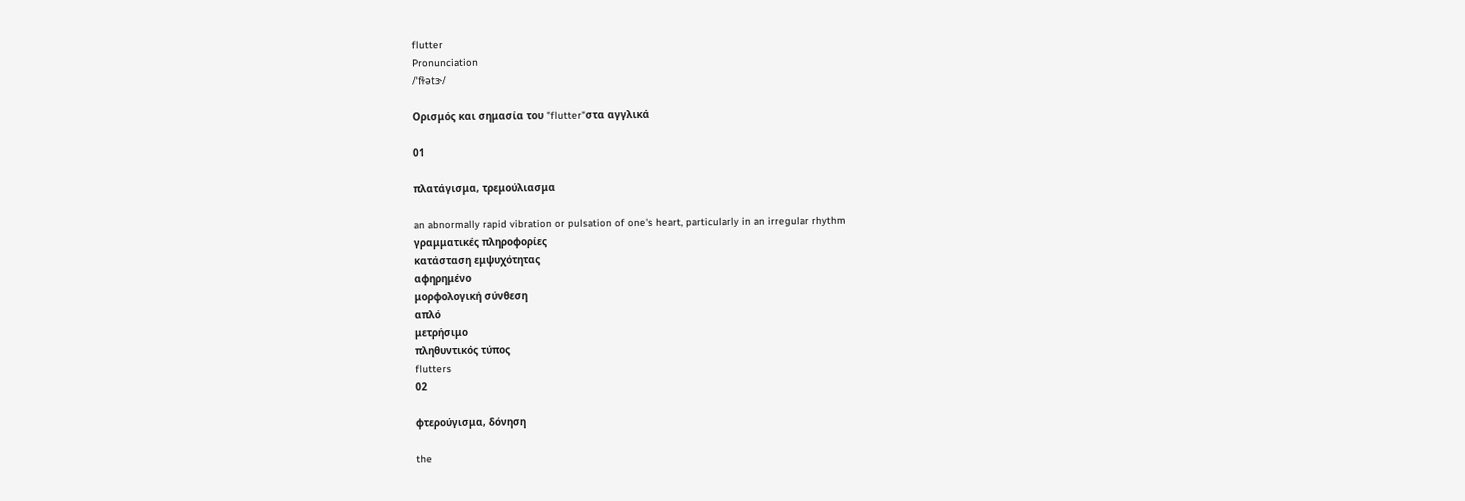flutter
Pronunciation
/ˈfɫətɝ/

Ορισμός και σημασία του "flutter"στα αγγλικά

01

πλατάγισμα, τρεμούλιασμα

an abnormally rapid vibration or pulsation of one's heart, particularly in an irregular rhythm
γραμματικές πληροφορίες
κατάσταση εμψυχότητας
αφηρημένο
μορφολογική σύνθεση
απλό
μετρήσιμο
πληθυντικός τύπος
flutters
02

φτερούγισμα, δόνηση

the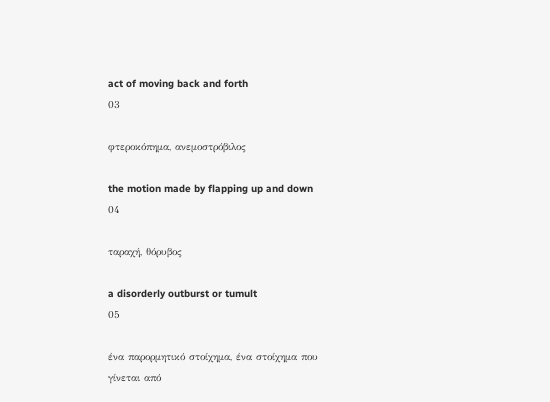act of moving back and forth
03

φτεροκόπημα, ανεμοστρόβιλος

the motion made by flapping up and down
04

ταραχή, θόρυβος

a disorderly outburst or tumult
05

ένα παρορμητικό στοίχημα, ένα στοίχημα που γίνεται από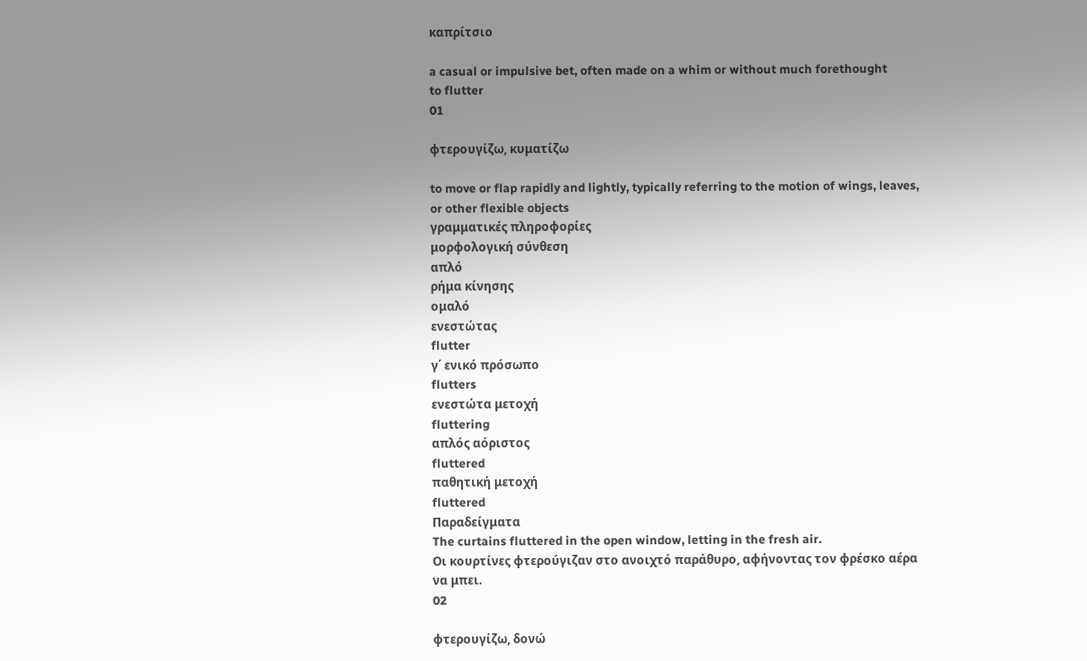καπρίτσιο

a casual or impulsive bet, often made on a whim or without much forethought
to flutter
01

φτερουγίζω, κυματίζω

to move or flap rapidly and lightly, typically referring to the motion of wings, leaves, or other flexible objects
γραμματικές πληροφορίες
μορφολογική σύνθεση
απλό
ρήμα κίνησης
ομαλό
ενεστώτας
flutter
γ΄ ενικό πρόσωπο
flutters
ενεστώτα μετοχή
fluttering
απλός αόριστος
fluttered
παθητική μετοχή
fluttered
Παραδείγματα
The curtains fluttered in the open window, letting in the fresh air.
Οι κουρτίνες φτερούγιζαν στο ανοιχτό παράθυρο, αφήνοντας τον φρέσκο αέρα να μπει.
02

φτερουγίζω, δονώ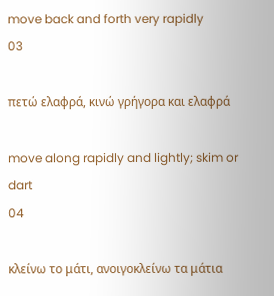move back and forth very rapidly
03

πετώ ελαφρά, κινώ γρήγορα και ελαφρά

move along rapidly and lightly; skim or dart
04

κλείνω το μάτι, ανοιγοκλείνω τα μάτια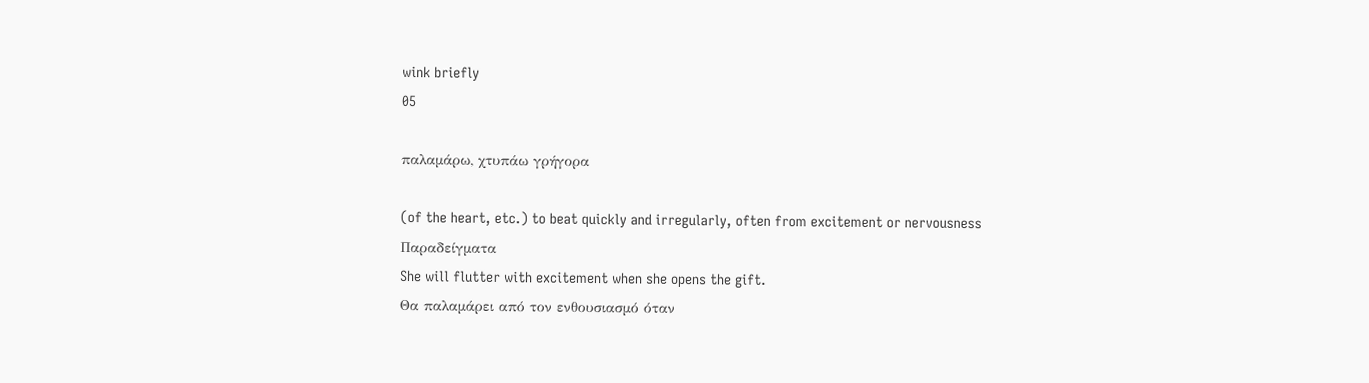wink briefly
05

παλαμάρω, χτυπάω γρήγορα

(of the heart, etc.) to beat quickly and irregularly, often from excitement or nervousness
Παραδείγματα
She will flutter with excitement when she opens the gift.
Θα παλαμάρει από τον ενθουσιασμό όταν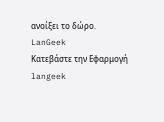ανοίξει το δώρο.
LanGeek
Κατεβάστε την Εφαρμογή
langeek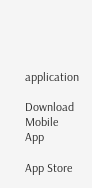application

Download Mobile App

App Store